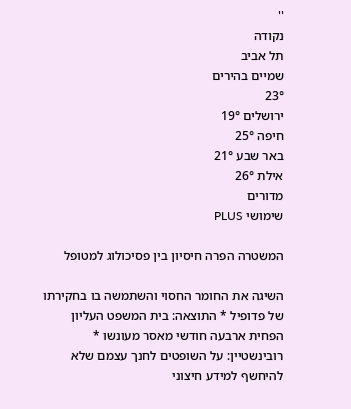''
נקודה
תל אביב
שמיים בהירים
23°
ירושלים 19°
חיפה 25°
באר שבע 21°
אילת 26°
מדורים
שימושי PLUS

המשטרה הפרה חיסיון בין פסיכולוג למטופל

השיגה את החומר החסוי והשתמשה בו בחקירתו של פדופיל * התוצאה: בית המשפט העליון הפחית ארבעה חודשי מאסר מעונשו * רובינשטיין: על השופטים לחנך עצמם שלא להיחשף למידע חיצוני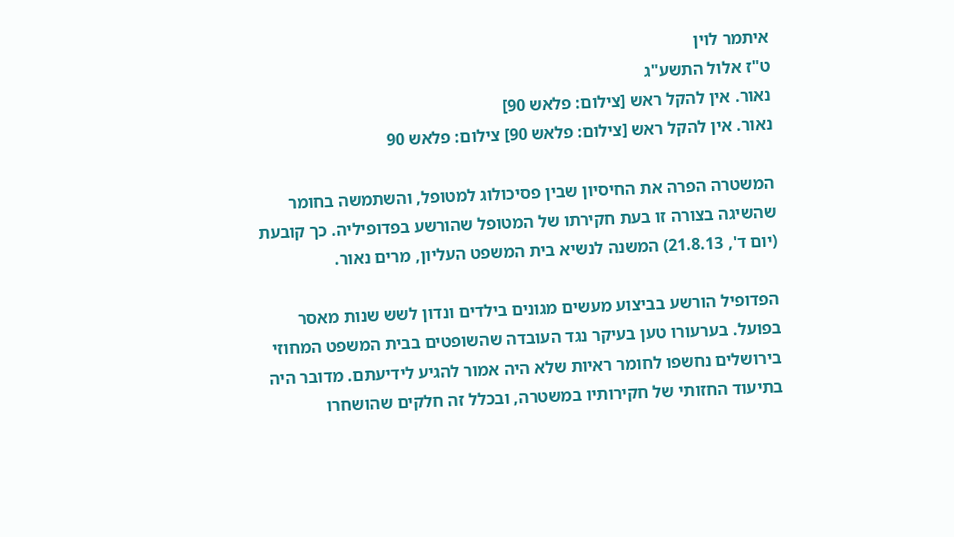איתמר לוין
ט"ז אלול התשע"ג
נאור. אין להקל ראש [צילום: פלאש 90]
נאור. אין להקל ראש [צילום: פלאש 90] צילום: פלאש 90

המשטרה הפרה את החיסיון שבין פסיכולוג למטופל, והשתמשה בחומר שהשיגה בצורה זו בעת חקירתו של המטופל שהורשע בפדופיליה. כך קובעת (יום ד', 21.8.13) המשנה לנשיא בית המשפט העליון, מרים נאור.

הפדופיל הורשע בביצוע מעשים מגונים בילדים ונדון לשש שנות מאסר בפועל. בערעורו טען בעיקר נגד העובדה שהשופטים בבית המשפט המחוזי בירושלים נחשפו לחומר ראיות שלא היה אמור להגיע לידיעתם. מדובר היה בתיעוד החזותי של חקירותיו במשטרה, ובכלל זה חלקים שהושחרו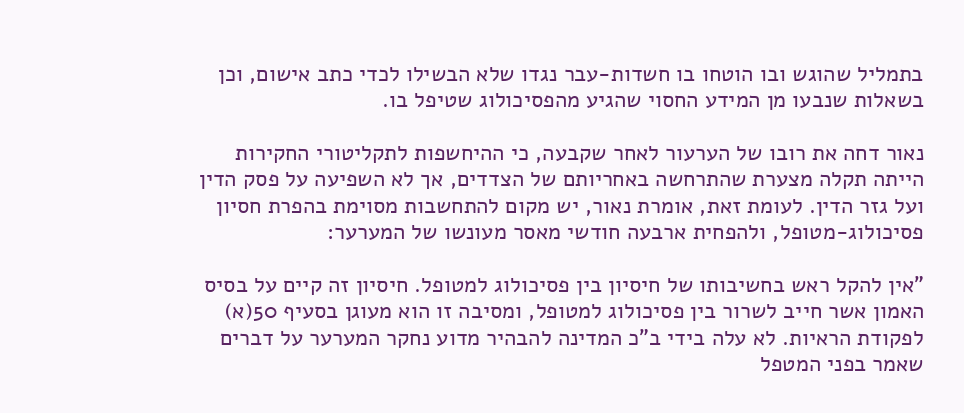בתמליל שהוגש ובו הוטחו בו חשדות-עבר נגדו שלא הבשילו לכדי כתב אישום, וכן בשאלות שנבעו מן המידע החסוי שהגיע מהפסיכולוג שטיפל בו.

נאור דחה את רובו של הערעור לאחר שקבעה, כי ההיחשפות לתקליטורי החקירות הייתה תקלה מצערת שהתרחשה באחריותם של הצדדים, אך לא השפיעה על פסק הדין ועל גזר הדין. לעומת זאת, אומרת נאור, יש מקום להתחשבות מסוימת בהפרת חסיון פסיכולוג-מטופל, ולהפחית ארבעה חודשי מאסר מעונשו של המערער:

"אין להקל ראש בחשיבותו של חיסיון בין פסיכולוג למטופל. חיסיון זה קיים על בסיס האמון אשר חייב לשרור בין פסיכולוג למטופל, ומסיבה זו הוא מעוגן בסעיף 50(א) לפקודת הראיות. לא עלה בידי ב"כ המדינה להבהיר מדוע נחקר המערער על דברים שאמר בפני המטפל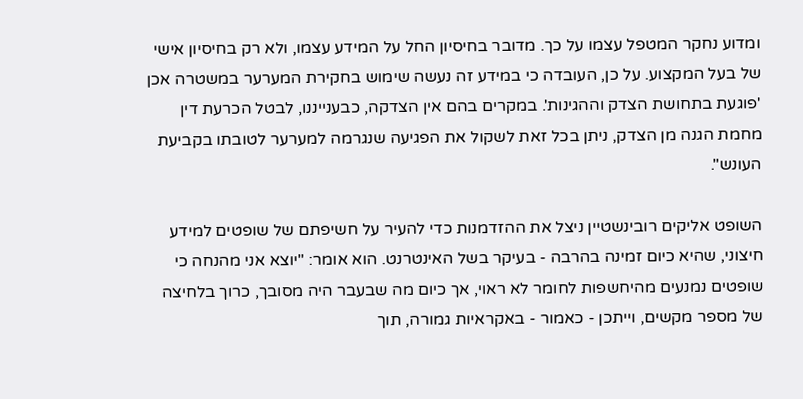ומדוע נחקר המטפל עצמו על כך. מדובר בחיסיון החל על המידע עצמו, ולא רק בחיסיון אישי של בעל המקצוע. על כן, העובדה כי במידע זה נעשה שימוש בחקירת המערער במשטרה אכן 'פוגעת בתחושת הצדק וההגינות'. במקרים בהם אין הצדקה, כבענייננו, לבטל הכרעת דין מחמת הגנה מן הצדק, ניתן בכל זאת לשקול את הפגיעה שנגרמה למערער לטובתו בקביעת העונש".

השופט אליקים רובינשטיין ניצל את ההזדמנות כדי להעיר על חשיפתם של שופטים למידע חיצוני, שהיא כיום זמינה בהרבה - בעיקר בשל האינטרנט. הוא אומר: "יוצא אני מהנחה כי שופטים נמנעים מהיחשפות לחומר לא ראוי, אך כיום מה שבעבר היה מסובך, כרוך בלחיצה של מספר מקשים, וייתכן - כאמור - באקראיות גמורה, תוך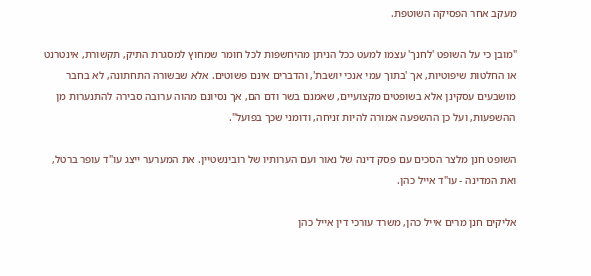מעקב אחר הפסיקה השוטפת.

"מובן כי על השופט 'לחנך' עצמו למעט ככל הניתן מהיחשפות לכל חומר שמחוץ למסגרת התיק, תקשורת, אינטרנט או החלטות שיפוטיות, אך 'בתוך עמי אנכי יושבת', והדברים אינם פשוטים. אלא שבשורה התחתונה, לא בחבר מושבעים עסקינן אלא בשופטים מקצועיים, שאמנם בשר ודם הם, אך נסיונם מהוה ערובה סבירה להתנערות מן ההשפעות, ועל כן ההשפעה אמורה להיות זניחה, ודומני שכך בפועל".

השופט חנן מלצר הסכים עם פסק דינה של נאור ועם הערותיו של רובינשטיין. את המערער ייצג עו"ד עופר ברטל, ואת המדינה - עו"ד אייל כהן.

אליקים חנן מרים אייל כהן, משרד עורכי דין אייל כהן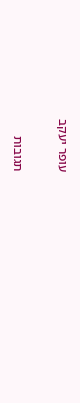עופר יעקב

תגובות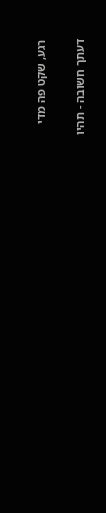רגע, שקט פה מדי

דעתך חשובה - תהיו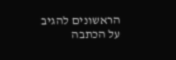הראשונים להגיב על הכתבה